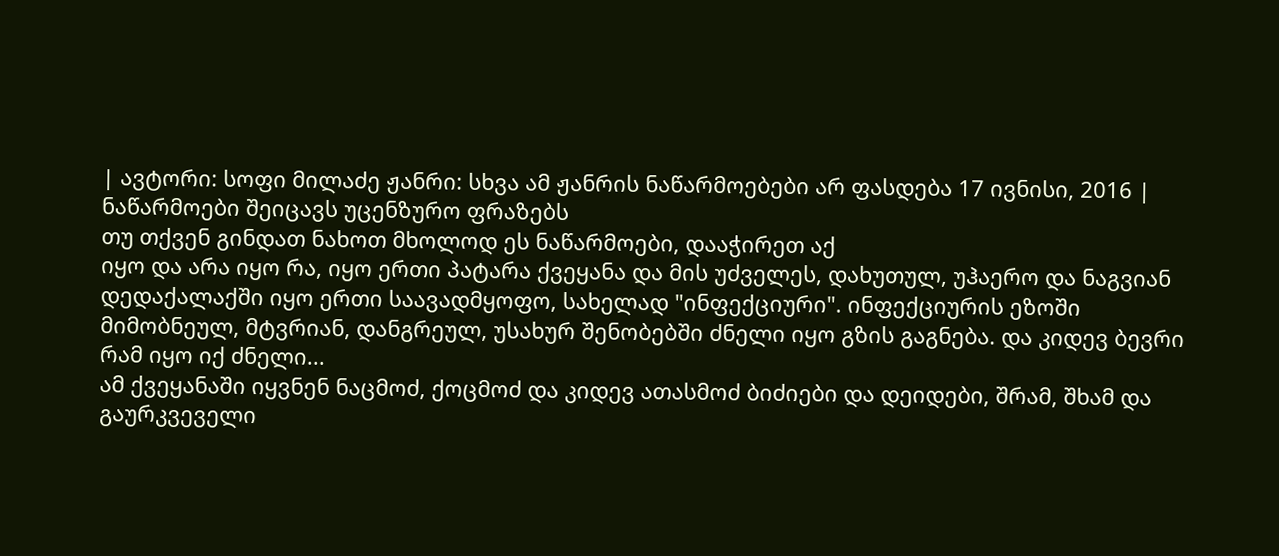| ავტორი: სოფი მილაძე ჟანრი: სხვა ამ ჟანრის ნაწარმოებები არ ფასდება 17 ივნისი, 2016 |
ნაწარმოები შეიცავს უცენზურო ფრაზებს
თუ თქვენ გინდათ ნახოთ მხოლოდ ეს ნაწარმოები, დააჭირეთ აქ
იყო და არა იყო რა, იყო ერთი პატარა ქვეყანა და მის უძველეს, დახუთულ, უჰაერო და ნაგვიან დედაქალაქში იყო ერთი საავადმყოფო, სახელად "ინფექციური". ინფექციურის ეზოში მიმობნეულ, მტვრიან, დანგრეულ, უსახურ შენობებში ძნელი იყო გზის გაგნება. და კიდევ ბევრი რამ იყო იქ ძნელი...
ამ ქვეყანაში იყვნენ ნაცმოძ, ქოცმოძ და კიდევ ათასმოძ ბიძიები და დეიდები, შრამ, შხამ და გაურკვეველი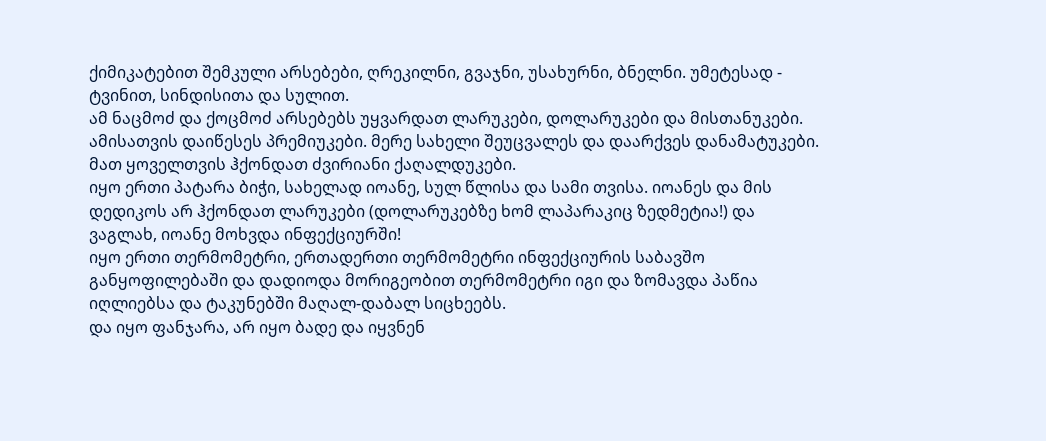ქიმიკატებით შემკული არსებები, ღრეკილნი, გვაჯნი, უსახურნი, ბნელნი. უმეტესად - ტვინით, სინდისითა და სულით.
ამ ნაცმოძ და ქოცმოძ არსებებს უყვარდათ ლარუკები, დოლარუკები და მისთანუკები. ამისათვის დაიწესეს პრემიუკები. მერე სახელი შეუცვალეს და დაარქვეს დანამატუკები. მათ ყოველთვის ჰქონდათ ძვირიანი ქაღალდუკები.
იყო ერთი პატარა ბიჭი, სახელად იოანე, სულ წლისა და სამი თვისა. იოანეს და მის დედიკოს არ ჰქონდათ ლარუკები (დოლარუკებზე ხომ ლაპარაკიც ზედმეტია!) და ვაგლახ, იოანე მოხვდა ინფექციურში!
იყო ერთი თერმომეტრი, ერთადერთი თერმომეტრი ინფექციურის საბავშო განყოფილებაში და დადიოდა მორიგეობით თერმომეტრი იგი და ზომავდა პაწია იღლიებსა და ტაკუნებში მაღალ-დაბალ სიცხეებს.
და იყო ფანჯარა, არ იყო ბადე და იყვნენ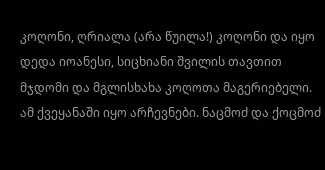კოღონი, ღრიალა (არა წუილა!) კოღონი და იყო დედა იოანესი, სიცხიანი შვილის თავთით მჯდომი და მგლისხახა კოღოთა მაგერიებელი.
ამ ქვეყანაში იყო არჩევნები. ნაცმოძ და ქოცმოძ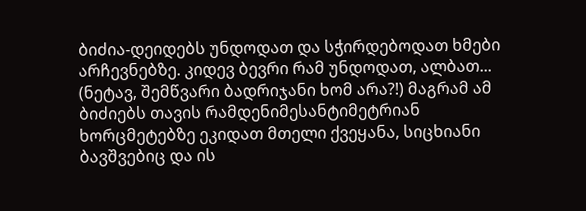ბიძია-დეიდებს უნდოდათ და სჭირდებოდათ ხმები არჩევნებზე. კიდევ ბევრი რამ უნდოდათ, ალბათ... (ნეტავ, შემწვარი ბადრიჯანი ხომ არა?!) მაგრამ ამ ბიძიებს თავის რამდენიმესანტიმეტრიან ხორცმეტებზე ეკიდათ მთელი ქვეყანა, სიცხიანი ბავშვებიც და ის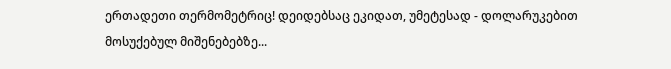ერთადეთი თერმომეტრიც! დეიდებსაც ეკიდათ, უმეტესად - დოლარუკებით მოსუქებულ მიშენებებზე...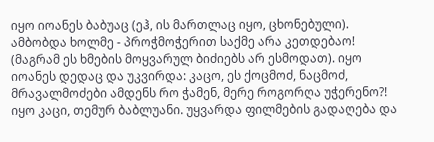იყო იოანეს ბაბუაც (ეჰ, ის მართლაც იყო, ცხონებული). ამბობდა ხოლმე - პროჭმოჭერით საქმე არა კეთდებაო! (მაგრამ ეს ხმების მოყვარულ ბიძიებს არ ესმოდათ). იყო იოანეს დედაც და უკვირდა: კაცო, ეს ქოცმოძ, ნაცმოძ, მრავალმოძები ამდენს რო ჭამენ, მერე როგორღა უჭერენო?!
იყო კაცი, თემურ ბაბლუანი. უყვარდა ფილმების გადაღება და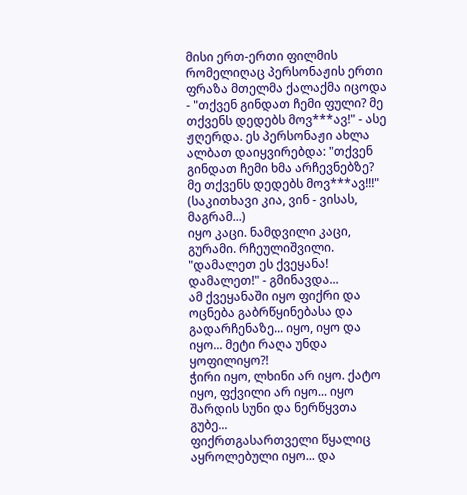მისი ერთ-ერთი ფილმის რომელიღაც პერსონაჟის ერთი ფრაზა მთელმა ქალაქმა იცოდა - "თქვენ გინდათ ჩემი ფული? მე თქვენს დედებს მოვ***ავ!" - ასე ჟღერდა. ეს პერსონაჟი ახლა ალბათ დაიყვირებდა: "თქვენ გინდათ ჩემი ხმა არჩევნებზე? მე თქვენს დედებს მოვ***ავ!!!" (საკითხავი კია, ვინ - ვისას, მაგრამ...)
იყო კაცი. ნამდვილი კაცი, გურამი. რჩეულიშვილი. "დამალეთ ეს ქვეყანა! დამალეთ!" - გმინავდა...
ამ ქვეყანაში იყო ფიქრი და ოცნება გაბრწყინებასა და გადარჩენაზე... იყო, იყო და იყო... მეტი რაღა უნდა ყოფილიყო?!
ჭირი იყო, ლხინი არ იყო. ქატო იყო, ფქვილი არ იყო... იყო შარდის სუნი და ნერწყვთა გუბე...
ფიქრთგასართველი წყალიც აყროლებული იყო... და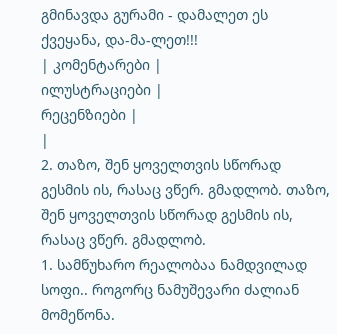გმინავდა გურამი - დამალეთ ეს ქვეყანა, და-მა-ლეთ!!!
| კომენტარები |
ილუსტრაციები |
რეცენზიები |
|
2. თაზო, შენ ყოველთვის სწორად გესმის ის, რასაც ვწერ. გმადლობ. თაზო, შენ ყოველთვის სწორად გესმის ის, რასაც ვწერ. გმადლობ.
1. სამწუხარო რეალობაა ნამდვილად სოფი.. როგორც ნამუშევარი ძალიან მომეწონა.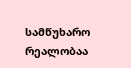სამწუხარო რეალობაა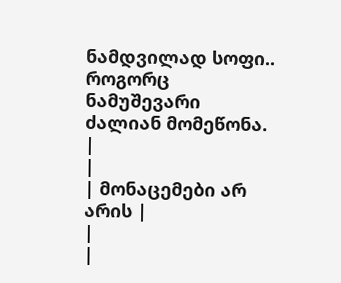ნამდვილად სოფი.. როგორც ნამუშევარი ძალიან მომეწონა.
|
|
| მონაცემები არ არის |
|
|